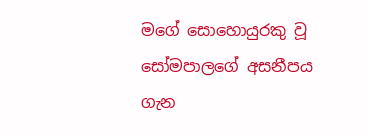මගේ සොහොයුරකු වූ සෝමපාලගේ අසනීපය ගැන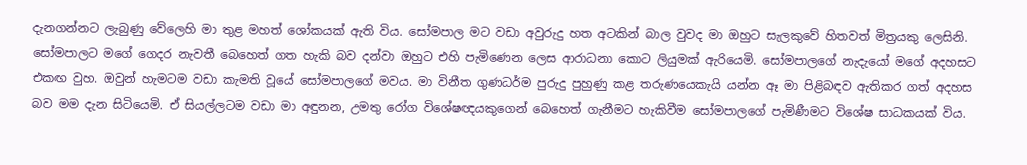දැනගන්නට ලැබුණු වේලෙහි මා තුළ මහත් ශෝකයක් ඇති විය. සෝමපාල මට වඩා අවුරුදු හත අටකින් බාල වුවද මා ඔහුට සැලකුවේ හිතවත් මිත්‍රයකු ලෙසිනි. සෝමපාලට මගේ ගෙදර නැවතී බෙහෙත් ගත හැකි බව දන්වා ඔහුට එහි පැමිණෙන ලෙස ආරාධනා කොට ලියුමක් ඇරියෙමි. සෝමපාලගේ නැදැයෝ මගේ අදහසට එකඟ වුහ. ඔවුන් හැමටම වඩා කැමති වූයේ සෝමපාලගේ මවය. මා විනීත ගුණධර්ම පුරුදු පුහුණු කළ තරුණයෙකැයි යන්න ඈ මා පිළිබඳව ඇතිකර ගත් අදහස බව මම දැන සිටියෙමි. ඒ සියල්ලටම වඩා මා අඳුනන, උමතු රෝග විශේෂඥයකුගෙන් බෙහෙත් ගැනීමට හැකිවීම සෝමපාලගේ පැමිණීමට විශේෂ සාධකයක් විය.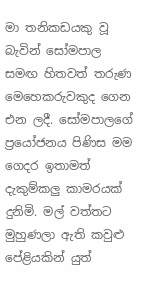මා තනිකඩයකු වූ බැවින් සෝමපාල සමඟ හිතවත් තරුණ මෙහෙකරුවකුද ගෙන එන ලදී. සෝමපාලගේ ප්‍රයෝජනය පිණිස මම ගෙදර ඉතාමත් දැකුම්කලු කාමරයක් දුනිමි. මල් වත්තට මුහුණලා ඇති කවුළු පේළියකින් යුත්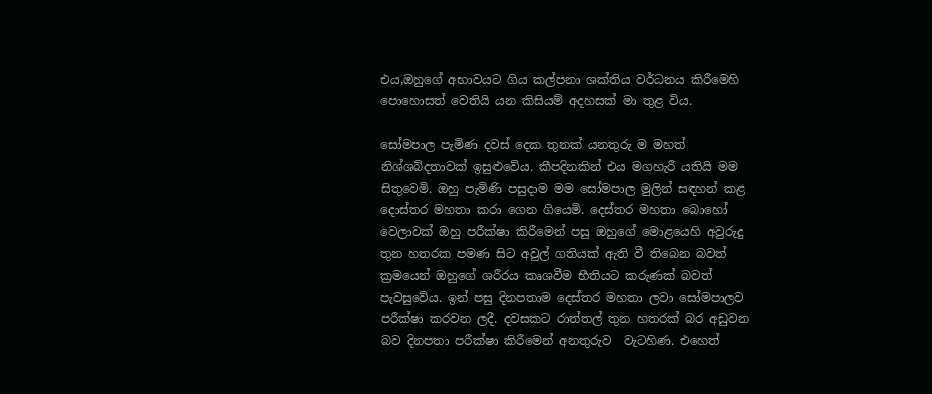එය,ඔහුගේ අභාවයට ගිය කල්පනා ශක්තිය වර්ධනය කිරීමෙහි පොහොසත් වෙතියි යන කිසියම් අදහසක් මා තුළ විය.

සෝමපාල පැමිණ දවස් දෙක තුනක් යනතුරු ම මහත් නිශ්ශබ්දතාවක් ඉසුළුවේය. කීපදිනකින් එය මගහැරී යතියි මම සිතුවෙමි. ඔහු පැමිණි පසුදාම මම සෝමපාල මුලින් සඳහන් කළ දොස්තර මහතා කරා ගෙන ගියෙමි. දෙස්තර මහතා බොහෝ වෙලාවක් ඔහු පරීක්ෂා කිරීමෙන් පසු ඔහුගේ මොළයෙහි අවුරුදු තුන හතරක පමණ සිට අවුල් ගතියක් ඇති වී තිබෙන බවත් ක්‍රමයෙන් ඔහුගේ ශරීරය කෘශවීම භීතියට කරුණක් බවත් පැවසුවේය. ඉන් පසු දිනපතාම දෙස්තර මහතා ලවා සෝමපාලව පරීක්ෂා කරවන ලදී. දවසකට රාත්තල් තුන හතරක් බර අඩුවන බව දිනපතා පරීක්ෂා කිරීමෙන් අනතුරුව  වැටහිණ. එහෙත්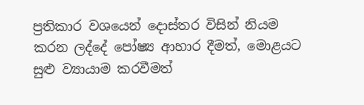ප්‍රතිකාර වශයෙන් දොස්තර විසින් නියම කරන ලද්දේ පෝෂ්‍ය ආහාර දීමත්, මොළයට සුළු ව්‍යායාම කරවීමත්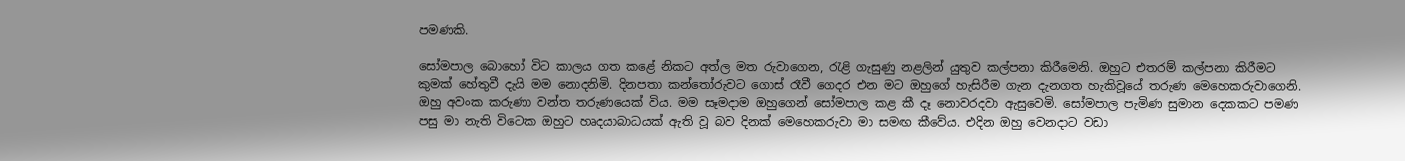පමණකි.

සෝමපාල බොහෝ විට කාලය ගත කළේ නිකට අත්ල මත රුවාගෙන, රැළි ගැසුණු නළලින් යුතුව කල්පනා කිරීමෙනි. ඔහුට එතරම් කල්පනා කිරීමට කුමක් හේතුවී දැයි මම නොදනිමි. දිනපතා කන්තෝරුවට ගොස් රෑවී ගෙදර එන මට ඔහුගේ හැසිරීම ගැන දැනගත හැකිවූයේ තරුණ මෙහෙකරුවාගෙනි. ඔහු අවංක කරුණා වන්ත තරුණයෙක් විය. මම සෑමදාම ඔහුගෙන් සෝමපාල කළ කී දෑ නොවරදවා ඇසුවෙමි. සෝමපාල පැමිණ සුමාන දෙකකට පමණ පසු මා නැති විටෙක ඔහුට හෘදයාබාධයක් ඇති වූ බව දිනක් මෙහෙකරුවා මා සමඟ කීවේය. එදින ඔහු වෙනදාට වඩා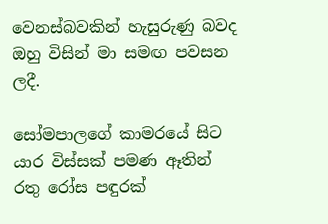වෙනස්බවකින් හැසුරුණු බවද ඔහු විසින් මා සමඟ පවසන ලදී.

සෝමපාලගේ කාමරයේ සිට යාර විස්සක් පමණ ඈතින් රතු රෝස පඳුරක්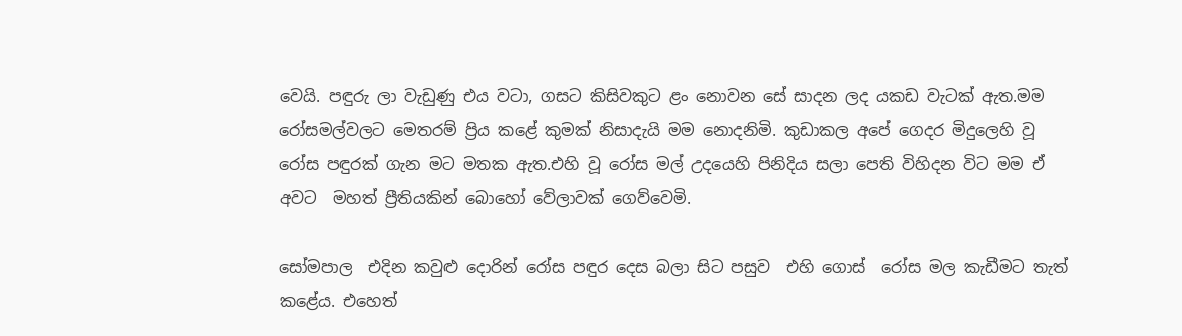වෙයි. පඳුරු ලා වැඩුණු එය වටා, ගසට කිසිවකුට ළං නොවන සේ සාදන ලද යකඩ වැටක් ඇත.මම රෝසමල්වලට මෙතරම් ප්‍රිය කළේ කුමක් නිසාදැයි මම නොදනිමි. කුඩාකල අපේ ගෙදර මිදුලෙහි වූ රෝස පඳුරක් ගැන මට මතක ඇත.එහි වූ රෝස මල් උදයෙහි පිනිදිය සලා පෙති විහිදන විට මම ඒ අවට  මහත් ප්‍රීතියකින් බොහෝ වේලාවක් ගෙව්වෙමි.

සෝමපාල  එදින කවුළු දොරින් රෝස පඳුර දෙස බලා සිට පසුව  එහි ගොස්  රෝස මල කැඩීමට තැත් කළේය. එහෙත්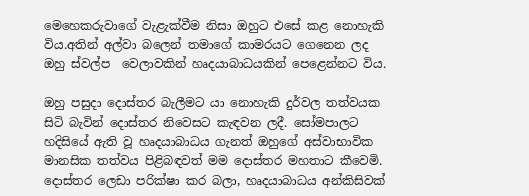මෙහෙකරුවාගේ වැළැක්වීම නිසා ඔහුට එසේ කළ නොහැකි විය.අතින් අල්වා බලෙන් තමාගේ කාමරයට ගෙනෙන ලද ඔහු ස්වල්ප  වෙලාවකින් හෘදයාබාධයකින් පෙළෙන්නට විය.

ඔහු පසුදා දොස්තර බැලීමට යා නොහැකි දුර්වල තත්වයක සිටි බැවින් දොස්තර නිවෙසට කැඳවන ලදී. සෝමපාලට හදිසියේ ඇති වූ හෘදයාබාධය ගැනත් ඔහුගේ අස්වාභාවික මානසික තත්වය පිළිබඳවත් මම දොස්තර මහතාට කීවෙමි. දොස්තර ලෙඩා පරික්ෂා කර බලා, හෘදයාබාධය අන්කිසිවක්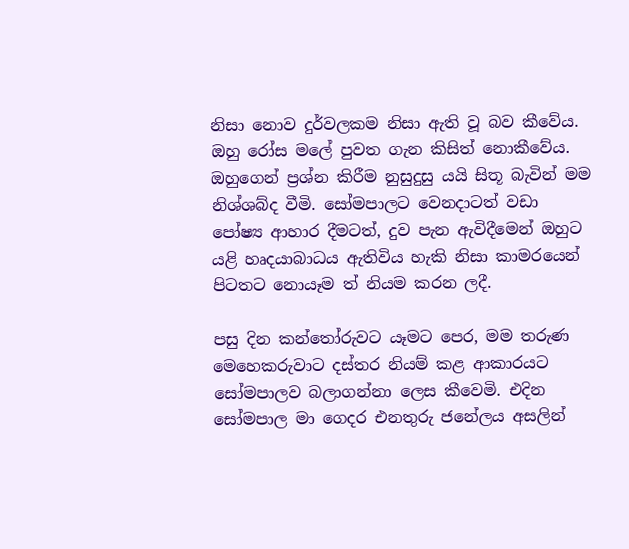නිසා නොව දුර්වලකම නිසා ඇති වූ බව කීවේය. ඔහු රෝස මලේ පුවත ගැන කිසිත් නොකීවේය. ඔහුගෙන් ප්‍රශ්න කිරීම නුසුදුසු යයි සිතූ බැවින් මම නිශ්ශබ්ද වීමි. සෝමපාලට වෙනදාටත් වඩා පෝෂ්‍ය ආහාර දීමටත්, දුව පැන ඇවිදීමෙන් ඔහුට යළි හෘදයාබාධය ඇතිවිය හැකි නිසා කාමරයෙන් පිටතට නොයෑම ත් නියම කරන ලදී.

පසු දින කන්තෝරුවට යෑමට පෙර, මම තරුණ මෙහෙකරුවාට දස්තර නියම් කළ ආකාරයට සෝමපාලව බලාගන්නා ලෙස කීවෙමි. එදින සෝමපාල මා ගෙදර එනතුරු ජනේලය අසලින්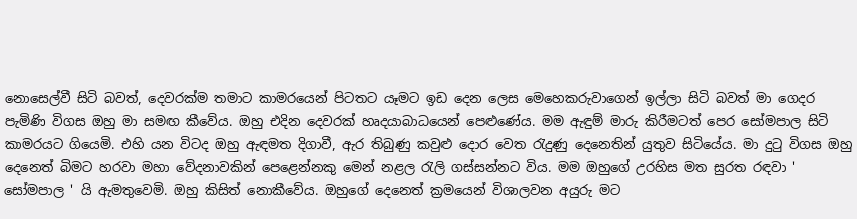නොසෙල්වී සිටි බවත්, දෙවරක්ම තමාට කාමරයෙන් පිටතට යෑමට ඉඩ දෙන ලෙස මෙහෙකරුවාගෙන් ඉල්ලා සිටි බවත් මා ගෙදර පැමිණි විගස ඔහු මා සමඟ කීවේය. ඔහු එදින දෙවරක් හෘදයාබාධයෙන් පෙළුණේය. මම ඇඳුම් මාරු කිරීමටත් පෙර සෝමපාල සිටි කාමරයට ගියෙමි. එහි යන විටද ඔහු ඇඳමත දිගාවී, ඇර තිබුණු කවුළු දොර වෙත රැදුණු දෙනෙතින් යුතුව සිටියේය. මා දුටු විගස ඔහු දෙනෙත් බිමට හරවා මහා වේදනාවකින් පෙළෙන්නකු මෙන් නළල රැලි ගස්සන්නට විය. මම ඔහුගේ උරහිස මත සුරත රඳවා ' සෝමපාල ' යි ඇමතුවෙමි. ඔහු කිසිත් නොකීවේය. ඔහුගේ දෙනෙත් ක්‍රමයෙන් විශාලවන අයුරු මට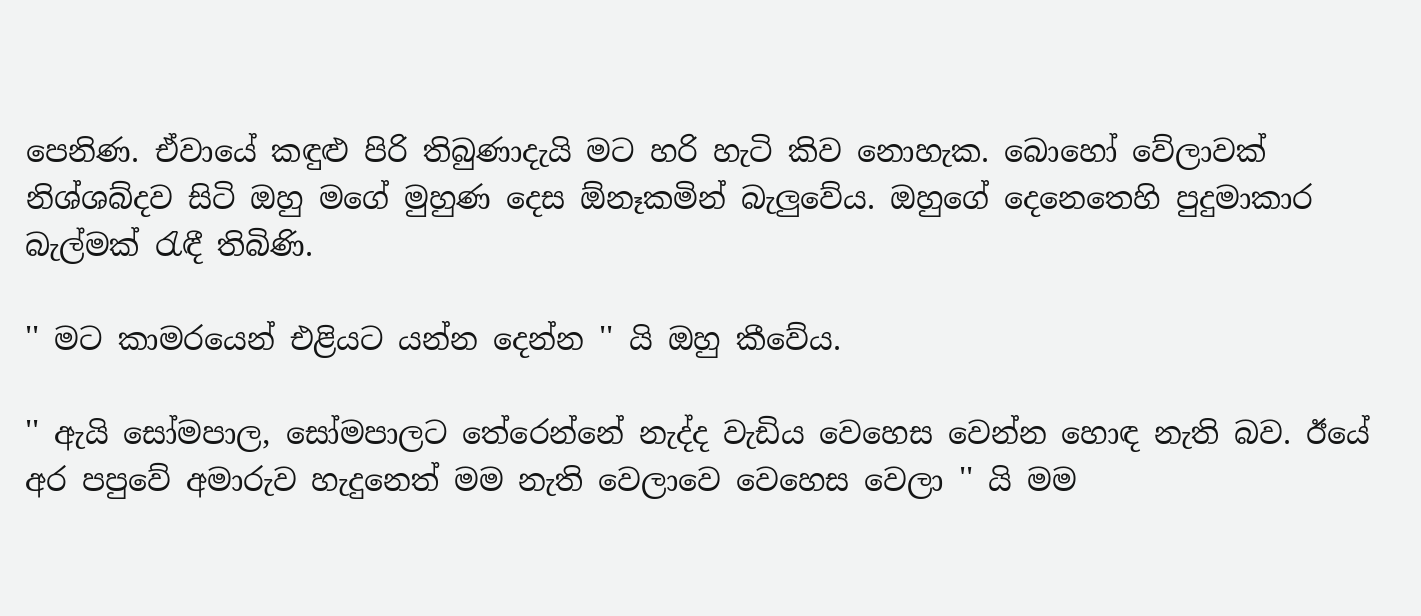පෙනිණ. ඒවායේ කඳුළු පිරි තිබුණාදැයි මට හරි හැටි කිව නොහැක. බොහෝ වේලාවක් නිශ්ශබ්දව සිටි ඔහු මගේ මුහුණ දෙස ඕනෑකමින් බැලුවේය. ඔහුගේ දෙනෙතෙහි පුදුමාකාර බැල්මක් රැඳී තිබිණි.

'' මට කාමරයෙන් එළියට යන්න දෙන්න '' යි ඔහු කීවේය.

'' ඇයි සෝමපාල, සෝමපාලට තේරෙන්නේ නැද්ද වැඩිය වෙහෙස වෙන්න හොඳ නැති බව. ඊයේ අර පපුවේ අමාරුව හැදුනෙත් මම නැති වෙලාවෙ වෙහෙස වෙලා '' යි මම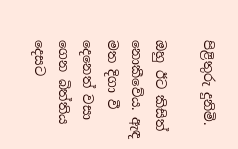පිළිතුරු දුනිමි.

ඔහු ඊට කිසිත් නොකීවේය. ඇඳ මත දිගා වී දෙනෙත් වසා ගෙන බිත්තිය දෙසට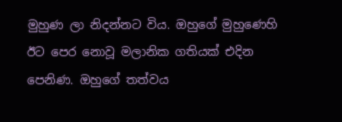මුහුණ ලා නිදන්නට විය. ඔහුගේ මුහුණෙහි ඊට පෙර නොවූ මලානික ගතියක් එදින පෙනිණ. ඔහුගේ තත්වය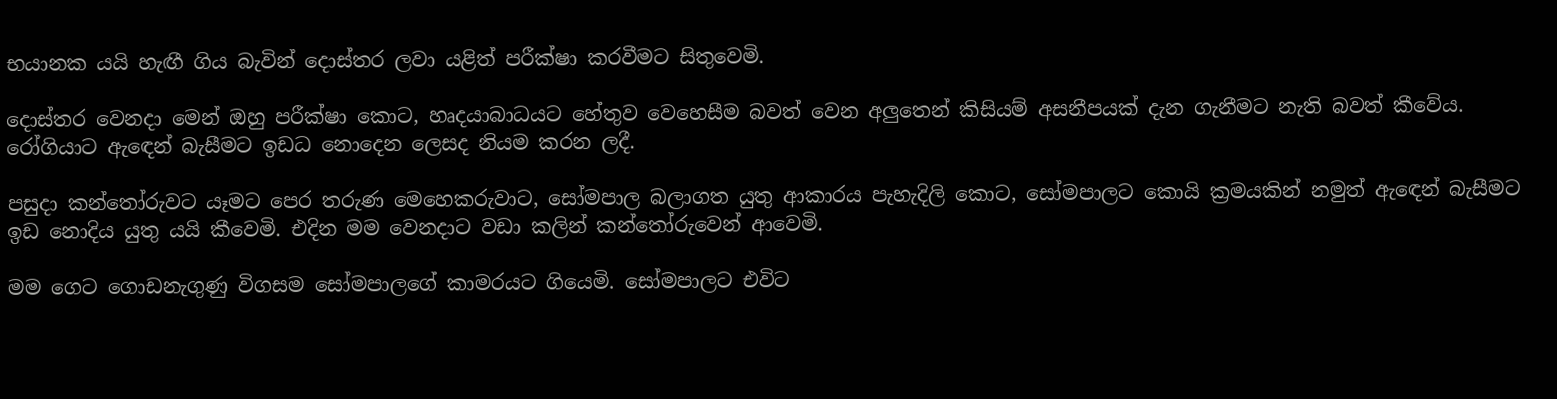භයානක යයි හැඟී ගිය බැවින් දොස්තර ලවා යළිත් පරීක්ෂා කරවීමට සිතුවෙමි.

දොස්තර වෙනදා මෙන් ඔහු පරීක්ෂා කොට, හෘදයාබාධයට හේතුව වෙහෙසීම බවත් වෙන අලුතෙන් කිසියම් අසනීපයක් දැන ගැනීමට නැති බවත් කීවේය. රෝගියාට ඇඳෙන් බැසීමට ඉඩධ නොදෙන ලෙසද නියම කරන ලදී.

පසුදා කන්තෝරුවට යෑමට පෙර තරුණ මෙහෙකරුවාට, සෝමපාල බලාගත යුතු ආකාරය පැහැදිලි කොට, සෝමපාලට කොයි ක්‍රමයකින් නමුත් ඇඳෙන් බැසීමට ඉඩ නොදිය යුතු යයි කීවෙමි. එදින මම වෙනදාට වඩා කලින් කන්තෝරුවෙන් ආවෙමි.

මම ගෙට ගොඩනැගුණු විගසම සෝමපාලගේ කාමරයට ගියෙමි. සෝමපාලට එවිට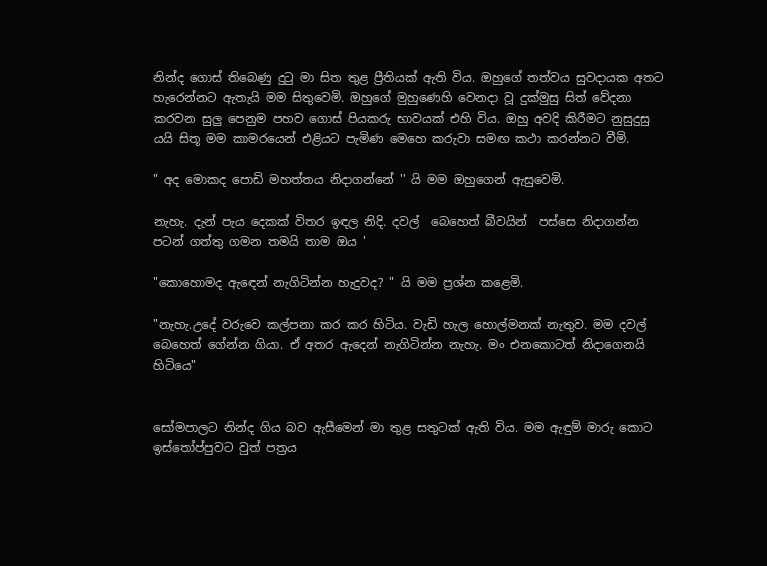නින්ද ගොස් තිබෙණු දුටු මා සිත තුළ ප්‍රීතියක් ඇති විය. ඔහුගේ තත්වය සුවදායක අතට හැරෙන්නට ඇතැයි මම සිතුවෙමි. ඔහුගේ මුහුණෙහි වෙනදා වූ දුක්මුසු සිත් වේදනා කරවන සුලු පෙනුම පහව ගොස් පියකරු භාවයක් එහි විය. ඔහු අවදි කිරීමට නුසුදුසු යයි සිතූ මම කාමරයෙන් එළියට පැමිණ මෙහෙ කරුවා සමඟ කථා කරන්නට වීමි.

" අද මොකද පොඩි මහත්තය නිදාගන්නේ '' යි මම ඔහුගෙන් ඇසුවෙමි.

නැහැ. දැන් පැය දෙකක් විතර ඉඳල නිදි. දවල්  බෙහෙත් බීවයින්  පස්සෙ නිදාගන්න පටන් ගත්තු ගමන තමයි තාම ඔය '

"කොහොමද ඇඳෙන් නැගිටින්න හැදුවද? " යි මම ප්‍රශ්න කළෙමි.

"නැහැ.උදේ වරුවෙ කල්පනා කර කර හිටිය. වැඩි හැල හොල්මනක් නැතුව. මම දවල් බෙහෙත් ගේන්න ගියා. ඒ අතර ඇදෙන් නැගිටින්න නැහැ. මං එනකොටත් නිදාගෙනයි හිටියෙ"


සෝමපාලට නින්ද ගිය බව ඇසීමෙන් මා තුළ සතුටක් ඇති විය. මම ඇඳුම් මාරු කොට ඉස්තෝප්පුවට වුත් පත්‍රය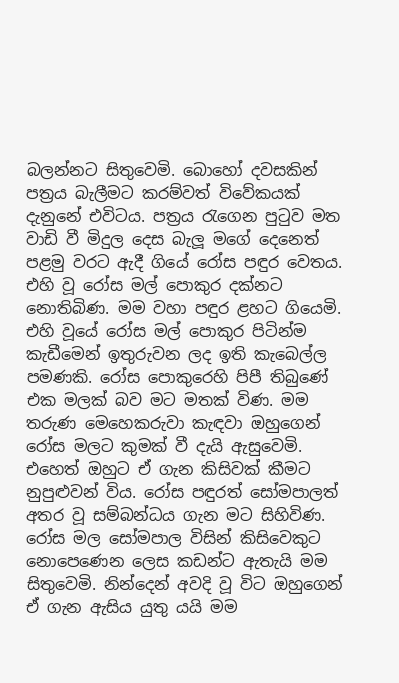බලන්නට සිතුවෙමි. බොහෝ දවසකින් පත්‍රය බැලීමට කරම්වත් විවේකයක් දැනුනේ එවිටය. පත්‍රය රැගෙන පුටුව මත වාඩි වී මිදුල දෙස බැලූ මගේ දෙනෙත් පළමු වරට ඇදී ගියේ රෝස පඳුර වෙතය. එහි වූ රෝස මල් පොකුර දක්නට නොතිබිණ. මම වහා පඳුර ළහට ගියෙමි. එහි වූයේ රෝස මල් පොකුර පිටින්ම කැඩීමෙන් ඉතුරුවන ලද ඉති කැබෙල්ල පමණකි. රෝස පොකුරෙහි පිපී තිබුණේ එක මලක් බව මට මතක් විණ. මම තරුණ මෙහෙකරුවා කැඳවා ඔහුගෙන් රෝස මලට කුමක් වී දැයි ඇසුවෙමි. එහෙත් ඔහුට ඒ ගැන කිසිවක් කීමට නුපුළුවන් විය. රෝස පඳුරත් සෝමපාලත් අතර වූ සම්බන්ධය ගැන මට සිහිවිණ. රෝස මල සෝමපාල විසින් කිසිවෙකුට නොපෙණෙන ලෙස කඩන්ට ඇතැයි මම සිතුවෙමි. නින්දෙන් අවදි වූ විට ඔහුගෙන් ඒ ගැන ඇසිය යුතු යයි මම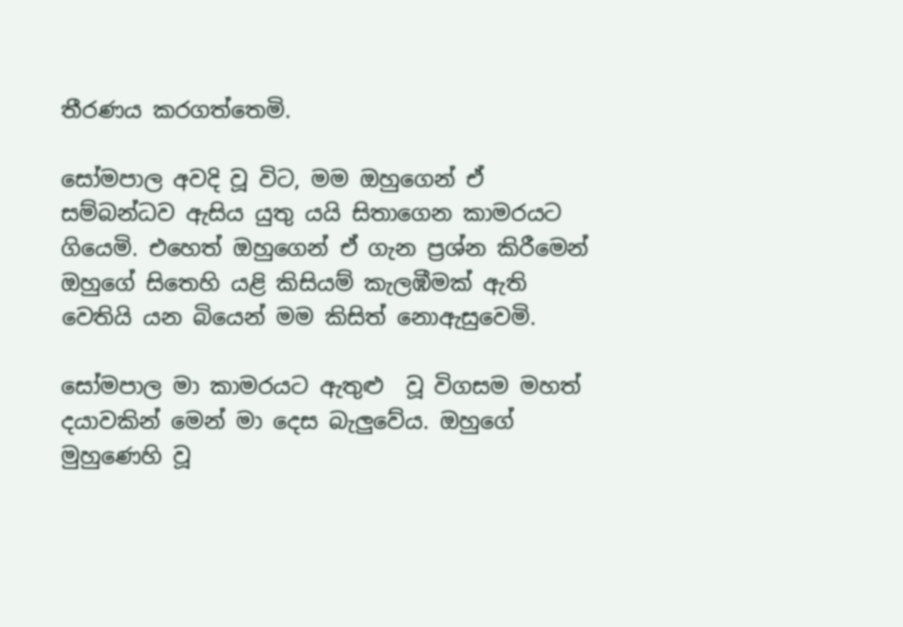තීරණය කරගත්තෙමි.

සෝමපාල අවදි වූ විට, මම ඔහුගෙන් ඒ සම්බන්ධව ඇසිය යුතු යයි සිතාගෙන කාමරයට ගියෙමි. එහෙත් ඔහුගෙන් ඒ ගැන ප්‍රශ්න කිරීමෙන් ඔහුගේ සිතෙහි යළි කිසියම් කැලඹීමක් ඇති වෙතියි යන බියෙන් මම කිසිත් නොඇසුවෙමි.

සෝමපාල මා කාමරයට ඇතුළු  වූ විගසම මහත් දයාවකින් මෙන් මා දෙස බැලුවේය. ඔහුගේ මුහුණෙහි වූ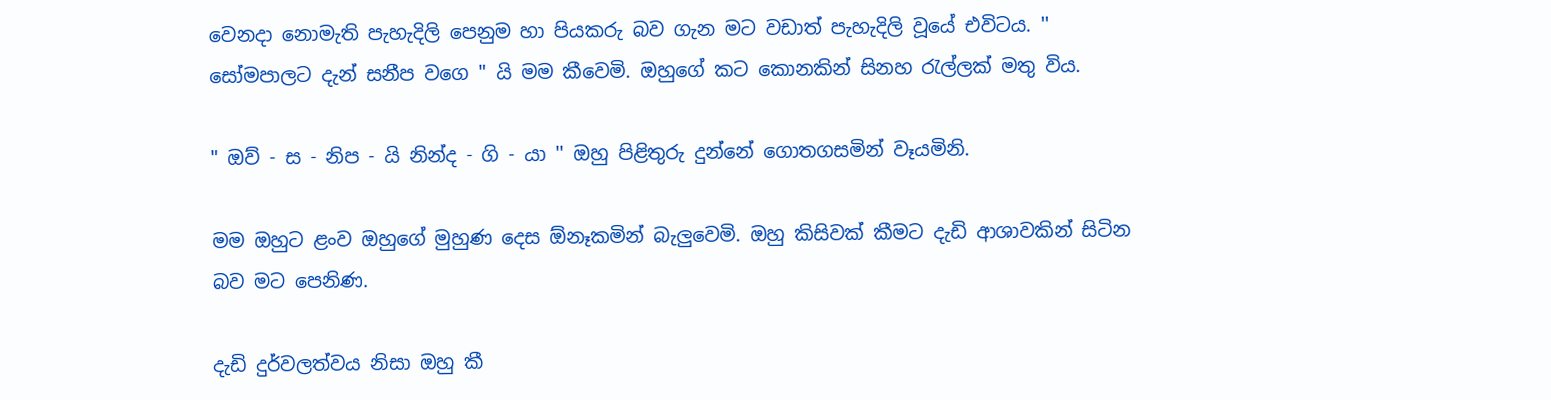වෙනදා නොමැති පැහැදිලි පෙනුම හා පියකරු බව ගැන මට වඩාත් පැහැදිලි වූයේ එවිටය. '' සෝමපාලට දැන් සනීප වගෙ " යි මම කීවෙමි. ඔහුගේ කට කොනකින් සිනහ රැල්ලක් මතු විය.

" ඔව් - ස - නිප - යි නින්ද - ගි - යා '' ඔහු පිළිතුරු දුන්නේ ගොතගසමින් වෑයමිනි.

මම ඔහුට ළංව ඔහුගේ මුහුණ දෙස ඕනෑකමින් බැලුවෙමි. ඔහු කිසිවක් කීමට දැඩි ආශාවකින් සිටින බව මට පෙනිණ.

දැඩි දුර්වලත්වය නිසා ඔහු කී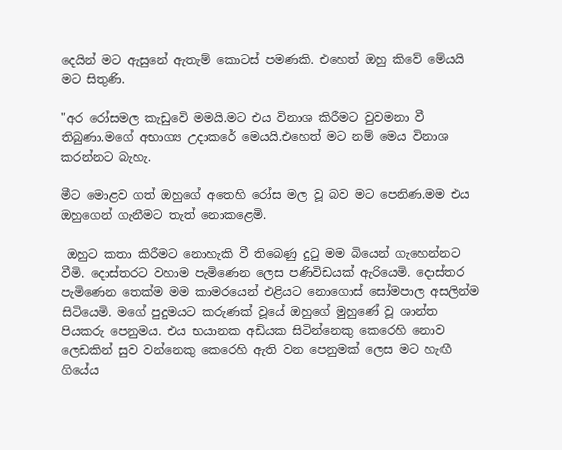දෙයින් මට ඇසුනේ ඇතැම් කොටස් පමණකි. එහෙත් ඔහු කිවේ මේයයි මට සිතුණි.

"අර රෝසමල කැඩුවෙි මමයි.මට එය විනාශ කිරීමට වුවමනා වී තිබුණා.මගේ අභාග්‍ය උදාකරේ මෙයයි.එහෙත් මට නම් මෙය විනාශ කරන්නට බැහැ.

මීට මොළව ගත් ඔහුගේ අතෙහි රෝස මල වූ බව මට පෙනිණ.මම එය ඔහුගෙන් ගැනීමට තැත් නොකළෙමි.

 ඔහුට කතා කිරීමට නොහැකි වී තිබෙණු දුටු මම බියෙන් ගැහෙන්නට වීමි. දොස්තරට වහාම පැමිණෙන ලෙස පණිවිඩයක් ඇරියෙමි. දොස්තර පැමිණෙන තෙක්ම මම කාමරයෙන් එළියට නොගොස් සෝමපාල අසලින්ම සිටියෙමි. මගේ පුදුමයට කරුණක් වූයේ ඔහුගේ මුහුණේ වූ ශාන්ත පියකරු පෙනුමය. එය භයානක අඩියක සිටින්නෙකු කෙරෙහි නොව ලෙඩකින් සුව වන්නෙකු කෙරෙහි ඇති වන පෙනුමක් ලෙස මට හැඟී ගියේය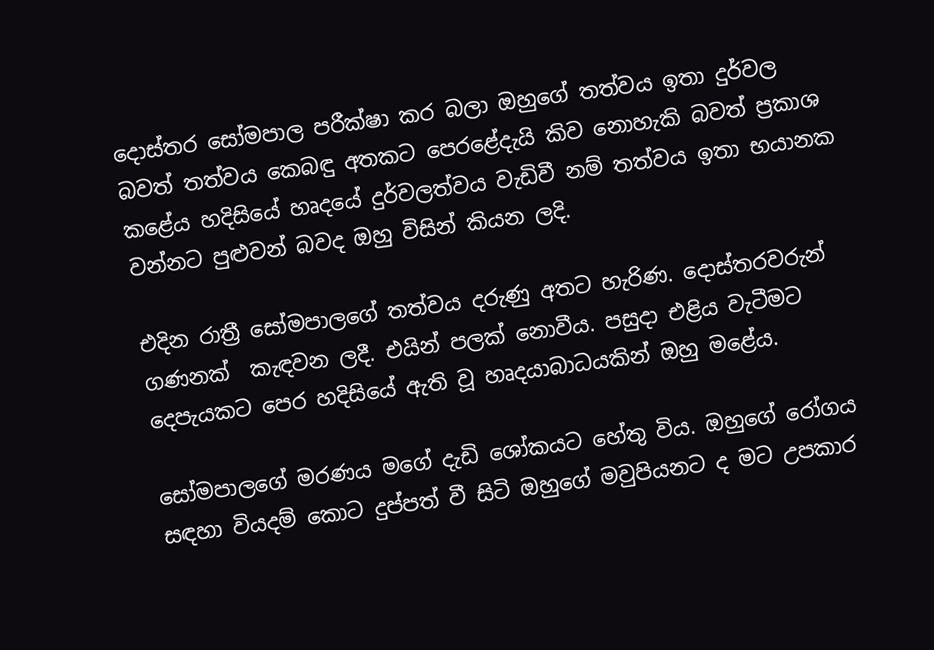දොස්තර සෝමපාල පරීක්ෂා කර බලා ඔහුගේ තත්වය ඉතා දුර්වල බවත් තත්වය කෙබඳු අතකට පෙරළේදැයි කිව නොහැකි බවත් ප්‍රකාශ කළේය හදිසියේ හෘදයේ දුර්වලත්වය වැඩිවී නම් තත්වය ඉතා භයානක වන්නට පුළුවන් බවද ඔහු විසින් කියන ලදි.

එදින රාත්‍රී සෝමපාලගේ තත්වය දරුණු අතට හැරිණ. දොස්තරවරුන් ගණනක්  කැඳවන ලදී. එයින් පලක් නොවීය. පසුදා එළිය වැටීමට දෙපැයකට පෙර හදිසියේ ඇති වූ හෘදයාබාධයකින් ඔහු මළේය.

සෝමපාලගේ මරණය මගේ දැඩි ශෝකයට හේතු විය. ඔහුගේ රෝගය සඳහා වියදම් කොට දුප්පත් වී සිටි ඔහුගේ මවුපියනට ද මට උපකාර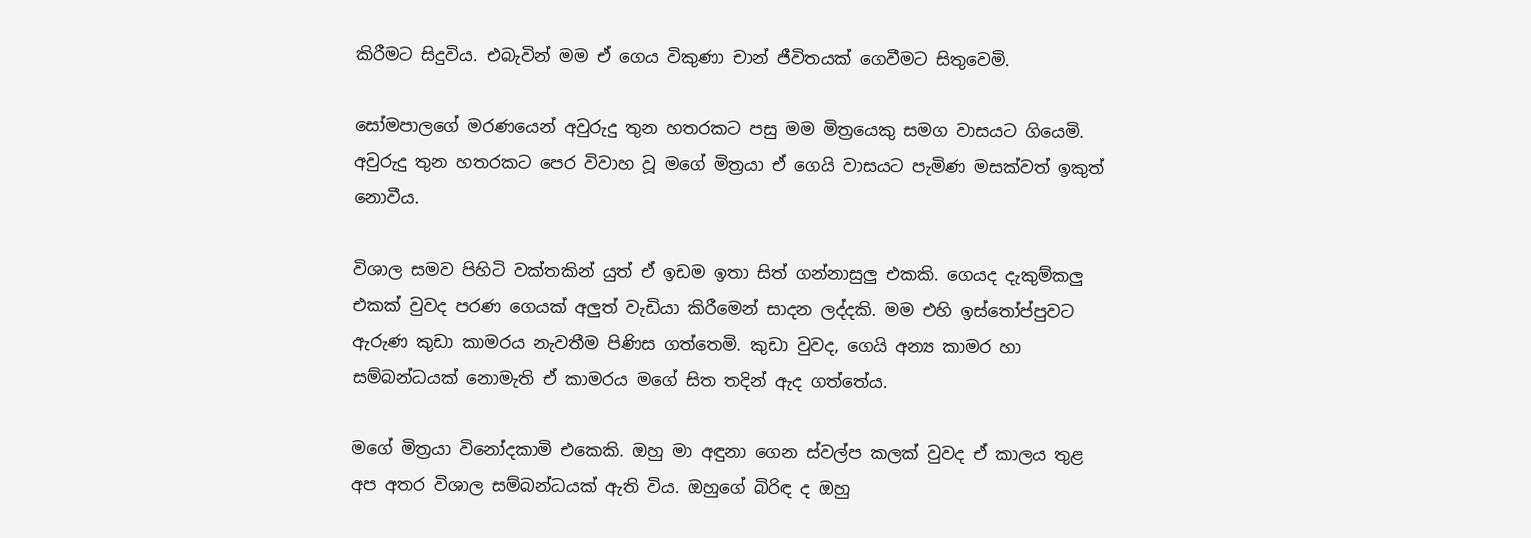කිරීමට සිදුවිය. එබැවින් මම ඒ ගෙය විකුණා චාන් ජීවිතයක් ගෙවීමට සිතුවෙමි.

සෝමපාලගේ මරණයෙන් අවුරුදු තුන හතරකට පසු මම මිත්‍රයෙකු සමග වාසයට ගියෙමි. අවුරුදු තුන හතරකට පෙර විවාහ වූ මගේ මිත්‍රයා ඒ ගෙයි වාසයට පැමිණ මසක්වත් ඉකුත් නොවීය.

විශාල සමව පිහිටි වක්තකින් යුත් ඒ ඉඩම ඉතා සිත් ගන්නාසුලු එකකි. ගෙයද දැකුම්කලු එකක් වුවද පරණ ගෙයක් අලුත් වැඩියා කිරීමෙන් සාදන ලද්දකි. මම එහි ඉස්තෝප්පුවට ඇරුණ කුඩා කාමරය නැවතීම පිණිස ගත්තෙමි. කුඩා වුවද, ගෙයි අන්‍ය කාමර හා සම්බන්ධයක් නොමැති ඒ කාමරය මගේ සිත තදින් ඇද ගත්තේය.

මගේ මිත්‍රයා විනෝදකාමි එකෙකි. ඔහු මා අඳුනා ගෙන ස්වල්ප කලක් වුවද ඒ කාලය තුළ අප අතර විශාල සම්බන්ධයක් ඇති විය. ඔහුගේ බිරිඳ ද ඔහු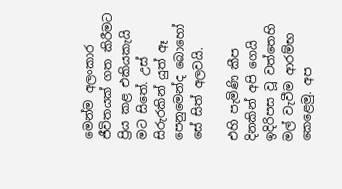මෙන්ම අලංකාර ජීවිතයක් ගත කිරීමට ප්‍රිය කළ එකියකැයි මට සිතේ. උස් සිරුරකින් යුත් ඈ පෙනුමෙන්ද බොහෝ සේ සිත් අලවයි.

එහි පැමිණි කීප දිනකින් අපි ගෙයි ඉදිරිපස වූ වත්තෙහි මල් වැවීම ආරම්භ කෙළෙමු. අප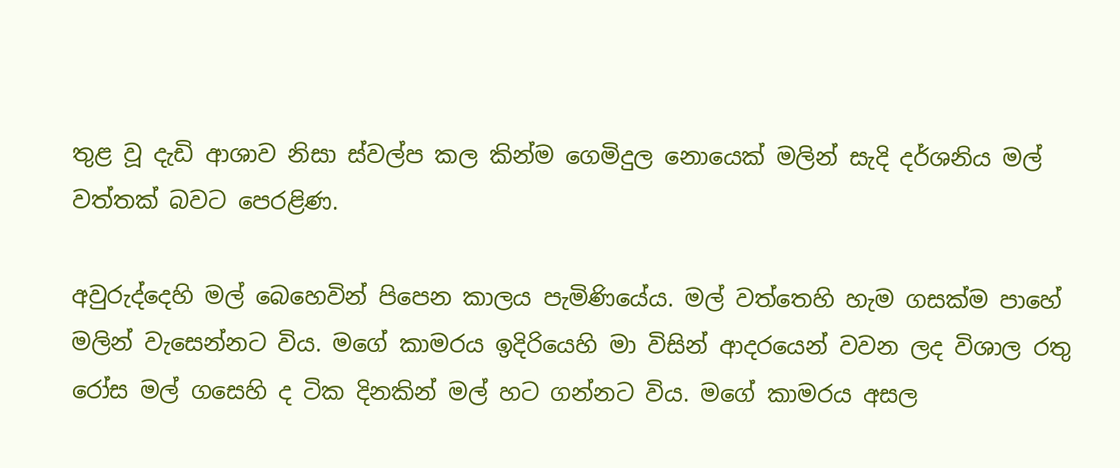තුළ වූ දැඩි ආශාව නිසා ස්වල්ප කල කින්ම ගෙමිදුල නොයෙක් මලින් සැදි දර්ශනිය මල් වත්තක් බවට පෙරළිණ.

අවුරුද්දෙහි මල් බෙහෙවින් පිපෙන කාලය පැමිණියේය. මල් වත්තෙහි හැම ගසක්ම පාහේ මලින් වැසෙන්නට විය. මගේ කාමරය ඉදිරියෙහි මා විසින් ආදරයෙන් වවන ලද විශාල රතු රෝස මල් ගසෙහි ද ටික දිනකින් මල් හට ගන්නට විය. මගේ කාමරය අසල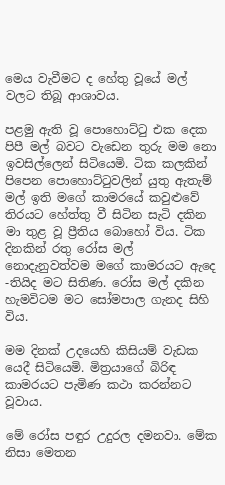මෙය වැවීමට ද හේතු වූයේ මල් වලට තිබූ ආශාවය.

පළමු ඇති වූ පොහොට්ටු එක දෙක පිපී මල් බවට වැඩෙන තුරු මම නො ඉවසිල්ලෙන් සිටියෙමි. ටික කලකින් පිපෙන පොහොට්ටුවලින් යුතු ඇතැම් මල් ඉති මගේ කාමරයේ කවුළුවේ තිරයට හේත්තු වී සිටින සැටි දකින මා තුළ වූ ප්‍රීතිය බොහෝ විය. ටික දිනකින් රතු රෝස මල් නොදැනුවත්වම මගේ කාමරයට ඇදෙ -තියිද මට සිතිණ. රෝස මල් දකින හැමවිටම මට සෝමපාල ගැනද සිහි විය.

මම දිනක් උදයෙහි කිසියම් වැඩක යෙදී සිටියෙමි. මිත්‍රයාගේ බිරිඳ කාමරයට පැමිණ කථා කරන්නට වූවාය.

මේ රෝස පඳුර උදුරල දමනවා. මේක නිසා මෙතන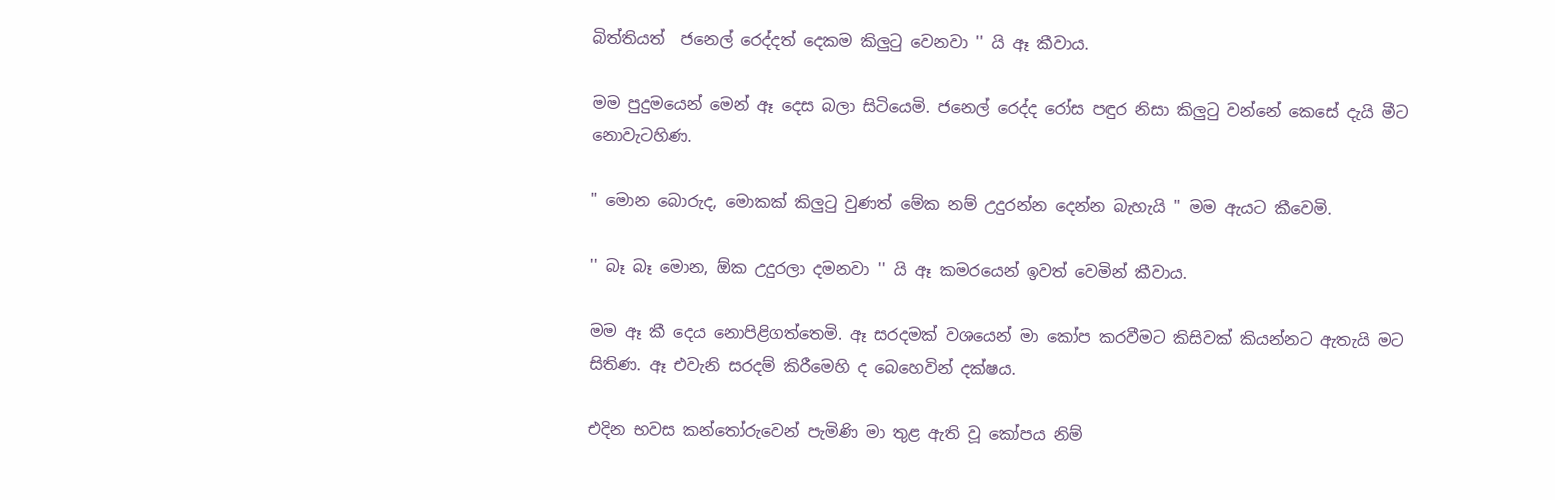බිත්තියත්  ජනෙල් රෙද්දත් දෙකම කිලුටු වෙනවා '' යි ඈ කීවාය.

මම පුදුමයෙන් මෙන් ඈ දෙස බලා සිටියෙමි. ජනෙල් රෙද්ද රෝස පඳුර නිසා කිලුටු වන්නේ කෙසේ දැයි මීට නොවැටහිණ.

" මොන බොරුද, මොකක් කිලුටු වුණත් මේක නම් උදුරන්න දෙන්න බැහැයි '' මම ඇයට කීවෙමි.

'' බෑ බෑ මොන, ඕක උදුරලා දමනවා '' යි ඈ කමරයෙන් ඉවත් වෙමින් කීවාය.

මම ඈ කී දෙය නොපිළිගත්තෙමි. ඈ සරදමක් වශයෙන් මා කෝප කරවීමට කිසිවක් කියන්නට ඇතැයි මට සිතිණ. ඈ එවැනි සරදම් කිරීමෙහි ද බෙහෙවින් දක්ෂය.

එදින භවස කන්තෝරුවෙන් පැමිණි මා තුළ ඇති වූ කෝපය නිම්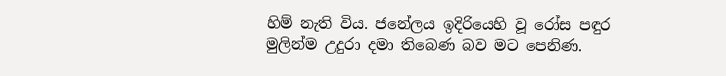හිම් නැති විය. ජනේලය ඉදිරියෙහි වූ රෝස පඳුර මුලින්ම උදුරා දමා තිබෙණ බව මට පෙනිණ.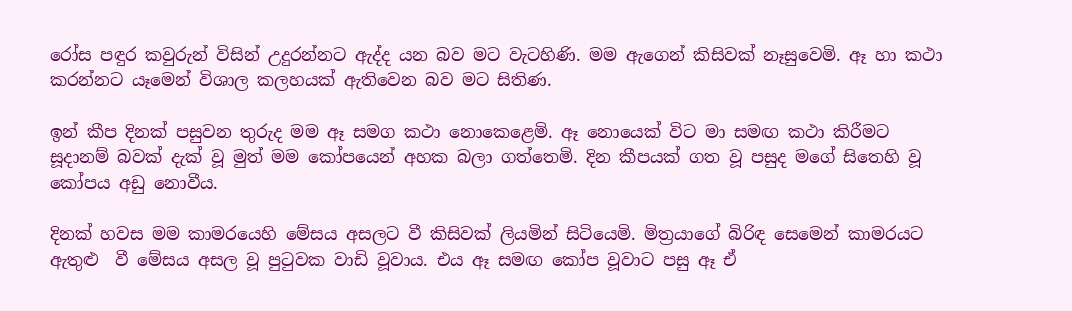රෝස පඳුර කවුරුන් විසින් උදුරන්නට ඇද්ද යන බව මට වැටහිණි. මම ඇගෙන් කිසිවක් නෑසුවෙමි. ඈ හා කථා කරන්නට යෑමෙන් විශාල කලහයක් ඇතිවෙන බව මට සිතිණ.

ඉන් කීප දිනක් පසුවන තුරුද මම ඈ සමග කථා නොකෙළෙමි. ඈ නොයෙක් විට මා සමඟ කථා කිරීමට සූදානම් බවක් දැක් වූ මුත් මම කෝපයෙන් අහක බලා ගත්තෙමි. දින කීපයක් ගත වූ පසුද මගේ සිතෙහි වූ කෝපය අඩු නොවීය.

දිනක් හවස මම කාමරයෙහි මේසය අසලට වී කිසිවක් ලියමින් සිටියෙමි. මිත්‍රයාගේ බිරිඳ සෙමෙන් කාමරයට ඇතුළු  වී මේසය අසල වූ පුටුවක වාඩි වූවාය. එය ඈ සමඟ කෝප වූවාට පසු ඈ ඒ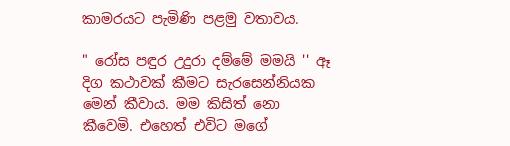කාමරයට පැමිණි පළමු වතාවය.

" රෝස පඳුර උදුරා දම්මේ මමයි '' ඈ දිග කථාවක් කීමට සැරසෙන්නියක මෙන් කීවාය. මම කිසිත් නො කීවෙමි. එහෙත් එවිට මගේ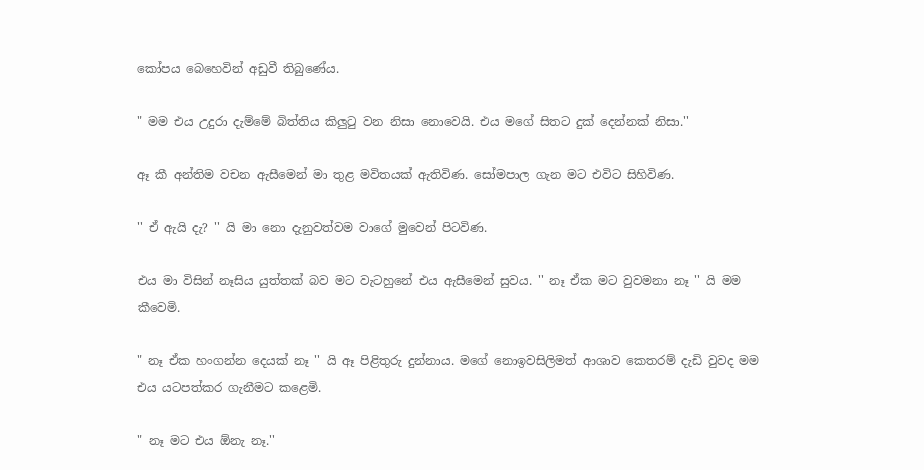කෝපය බෙහෙවින් අඩුවී තිබුණේය.

" මම එය උදුරා දැම්මේ බිත්තිය කිලුටු වන නිසා නොවෙයි. එය මගේ සිතට දුක් දෙන්නක් නිසා.''

ඈ කී අන්තිම වචන ඇසීමෙන් මා තුළ මවිතයක් ඇතිවිණ. සෝමපාල ගැන මට එවිට සිහිවිණ.

'' ඒ ඇයි දැ? '' යි මා නො දැනුවත්වම වාගේ මුවෙන් පිටවිණ.

එය මා විසින් නෑසිය යුත්තක් බව මට වැටහුනේ එය ඇසීමෙන් සුවය. '' නෑ ඒක මට වුවමනා නෑ '' යි මම කීවෙමි.

" නෑ ඒක හංගන්න දෙයක් නෑ '' යි ඈ පිළිතුරු දුන්නාය. මගේ නොඉවසිලිමත් ආශාව කෙතරම් දැඩි වුවද මම එය යටපත්කර ගැනීමට කළෙමි.

" නෑ මට එය ඕනැ නෑ.''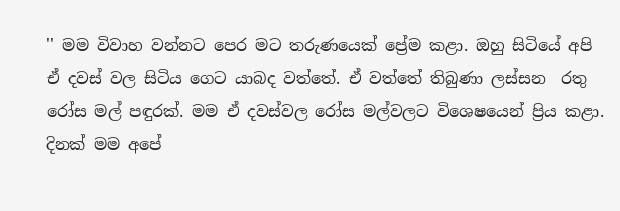'' මම විවාහ වන්නට පෙර මට තරුණයෙක් ප්‍රේම කළා. ඔහු සිටියේ අපි ඒ දවස් වල සිටිය ගෙට යාබද වත්තේ. ඒ වත්තේ තිබුණා ලස්සන  රතු රෝස මල් පඳුරක්. මම ඒ දවස්වල රෝස මල්වලට විශෙෂයෙන් ප්‍රිය කළා. දිනක් මම අපේ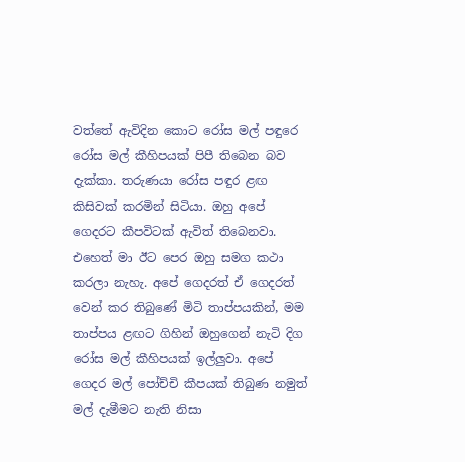වත්තේ ඇවිදින කොට රෝස මල් පඳුරෙ රෝස මල් කීහිපයක් පිපී තිබෙන බව දැක්කා. තරුණයා රෝස පඳුර ළඟ කිසිවක් කරමින් සිටියා. ඔහු අපේ ගෙදරට කීපවිටක් ඇවිත් තිබෙනවා. එහෙත් මා ඊට පෙර ඔහු සමග කථා කරලා නැහැ. අපේ ගෙදරත් ඒ ගෙදරත් වෙන් කර තිබුණේ මිටි තාප්පයකින්, මම තාප්පය ළඟට ගිහින් ඔහුගෙන් නැටි දිග රෝස මල් කීහිපයක් ඉල්ලුවා. අපේ ගෙදර මල් පෝච්චි කීපයක් තිබුණ නමුත් මල් දැමීමට නැති නිසා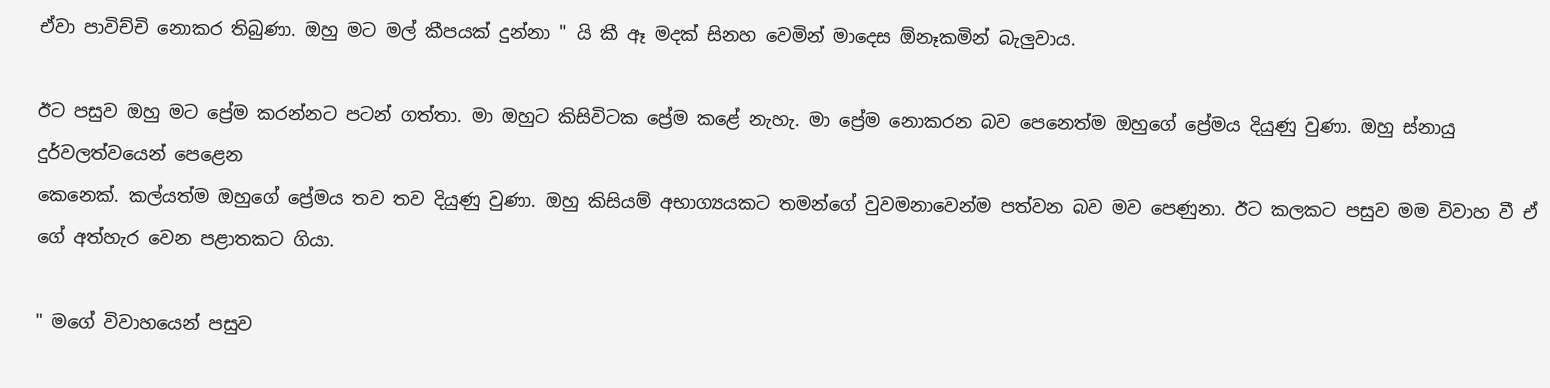ඒවා පාවිච්චි නොකර තිබුණා. ඔහු මට මල් කීපයක් දුන්නා " යි කී ඈ මදක් සිනහ වෙමින් මාදෙස ඕනෑකමින් බැලුවාය.

ඊට පසුව ඔහු මට ප්‍රේම කරන්නට පටන් ගත්තා. මා ඔහුට කිසිවිටක ප්‍රේම කළේ නැහැ. මා ප්‍රේම නොකරන බව පෙනෙත්ම ඔහුගේ ප්‍රේමය දියුණු වුණා. ඔහු ස්නායු දුර්වලත්වයෙන් පෙළෙන
කෙනෙක්. කල්යත්ම ඔහුගේ ප්‍රේමය තව තව දියුණු වුණා. ඔහු කිසියම් අභාග්‍යයකට තමන්ගේ වුවමනාවෙන්ම පත්වන බව මව පෙණුනා. ඊට කලකට පසුව මම විවාහ වී ඒ ගේ අත්හැර වෙන පළාතකට ගියා.

" මගේ විවාහයෙන් පසුව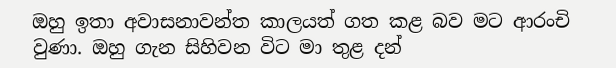ඔහු ඉතා අවාසනාවන්ත කාලයත් ගත කළ බව මට ආරංචි වුණා. ඔහු ගැන සිහිවන විට මා තුළ දන්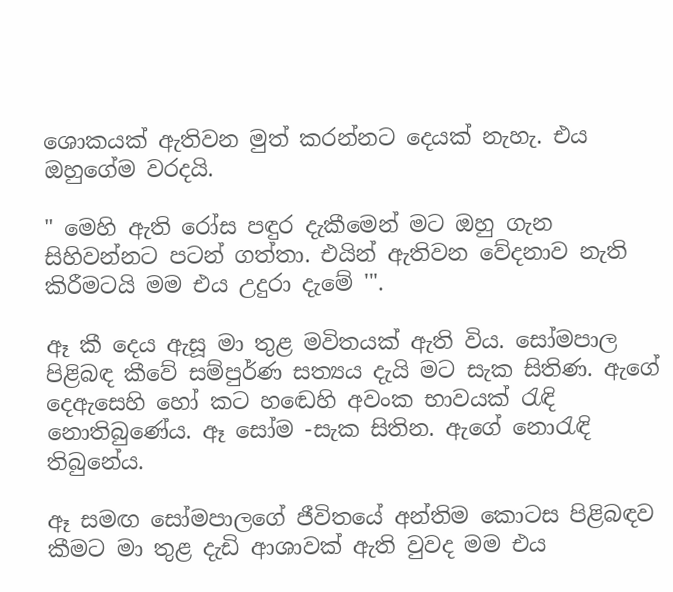ශොකයක් ඇතිවන මුත් කරන්නට දෙයක් නැහැ. එය ඔහුගේම වරදයි.

" මෙහි ඇති රෝස පඳුර දැකීමෙන් මට ඔහු ගැන සිහිවන්නට පටන් ගත්තා. එයින් ඇතිවන වේදනාව නැති කිරීමටයි මම එය උදුරා දැමේ '".

ඈ කී දෙය ඇසූ මා තුළ මවිතයක් ඇති විය. සෝමපාල පිළිබඳ කීවේ සම්පුර්ණ සත්‍යය දැයි මට සැක සිතිණ. ඇගේ දෙඇසෙහි හෝ කට හඬෙහි අවංක භාවයක් රැඳි නොතිබුණේය. ඈ සෝම -සැක සිතින. ඇගේ නොරැඳි තිබුනේය.

ඈ සමඟ සෝමපාලගේ ජීවිතයේ අන්තිම කොටස පිළිබඳව කීමට මා තුළ දැඩි ආශාවක් ඇති වුවද මම එය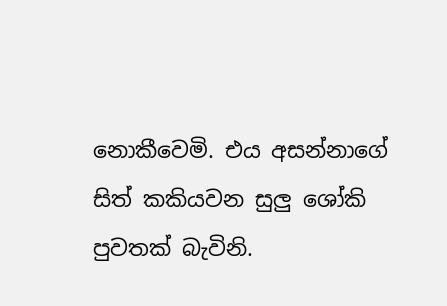නොකීවෙමි. එය අසන්නාගේ සිත් කකියවන සුලු ශෝකි පුවතක් බැවිනි.